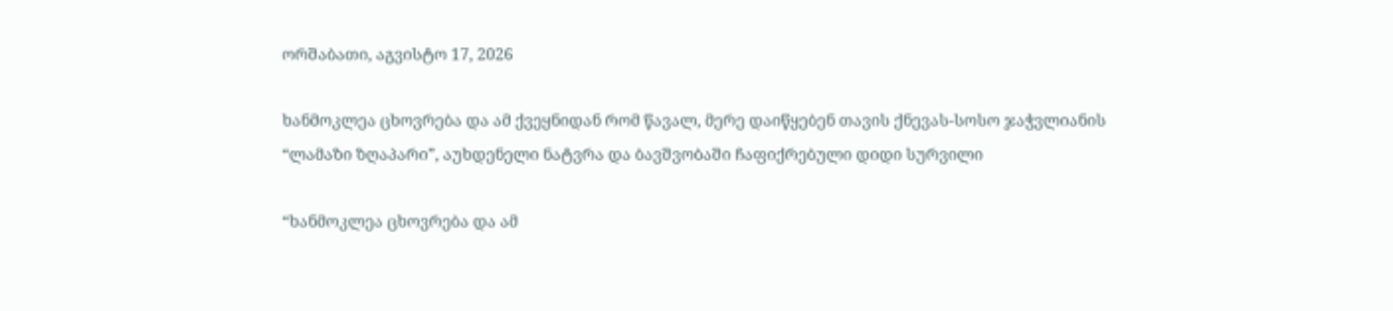ორშაბათი, აგვისტო 17, 2026

ხანმოკლეა ცხოვრება და ამ ქვეყნიდან რომ წავალ, მერე დაიწყებენ თავის ქნევას-სოსო ჯაჭვლიანის “ლამაზი ზღაპარი”, აუხდენელი ნატვრა და ბავშვობაში ჩაფიქრებული დიდი სურვილი

“ხანმოკლეა ცხოვრება და ამ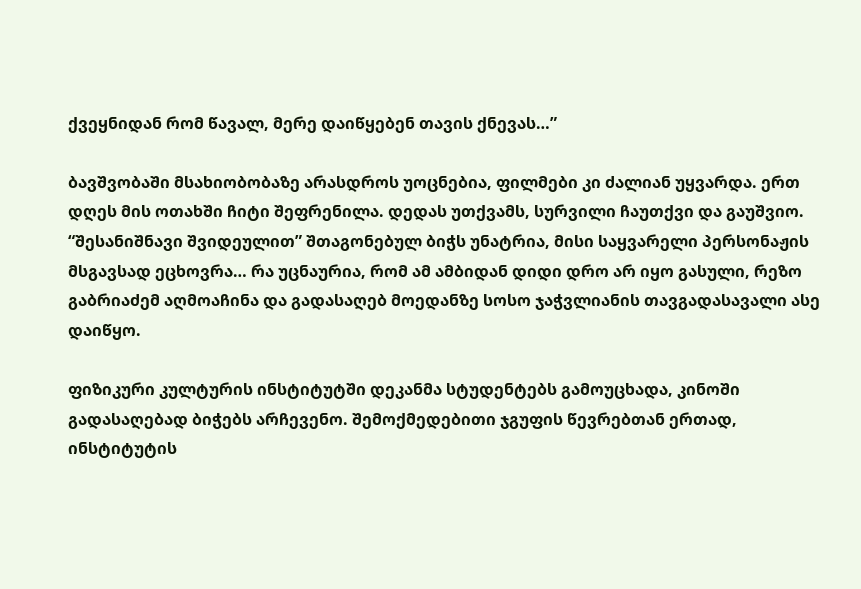ქვეყნიდან რომ წავალ, მერე დაიწყებენ თავის ქნევას…”

ბავშვობაში მსახიობობაზე არასდროს უოცნებია, ფილმები კი ძალიან უყვარდა. ერთ დღეს მის ოთახში ჩიტი შეფრენილა. დედას უთქვამს, სურვილი ჩაუთქვი და გაუშვიო. “შესანიშნავი შვიდეულით” შთაგონებულ ბიჭს უნატრია, მისი საყვარელი პერსონაჟის მსგავსად ეცხოვრა… რა უცნაურია, რომ ამ ამბიდან დიდი დრო არ იყო გასული, რეზო გაბრიაძემ აღმოაჩინა და გადასაღებ მოედანზე სოსო ჯაჭვლიანის თავგადასავალი ასე დაიწყო.

ფიზიკური კულტურის ინსტიტუტში დეკანმა სტუდენტებს გამოუცხადა, კინოში გადასაღებად ბიჭებს არჩევენო. შემოქმედებითი ჯგუფის წევრებთან ერთად, ინსტიტუტის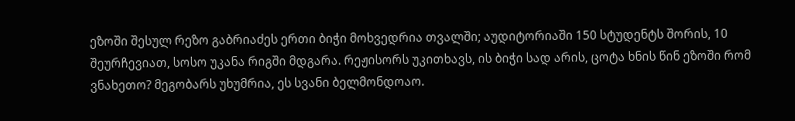ეზოში შესულ რეზო გაბრიაძეს ერთი ბიჭი მოხვედრია თვალში; აუდიტორიაში 150 სტუდენტს შორის, 10 შეურჩევიათ, სოსო უკანა რიგში მდგარა. რეჟისორს უკითხავს, ის ბიჭი სად არის, ცოტა ხნის წინ ეზოში რომ ვნახეთო? მეგობარს უხუმრია, ეს სვანი ბელმონდოაო.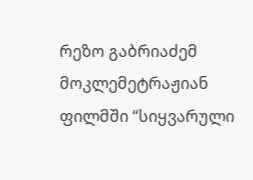რეზო გაბრიაძემ მოკლემეტრაჟიან ფილმში “სიყვარული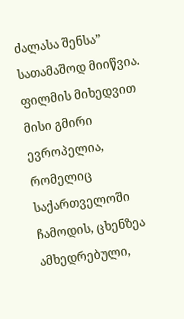ძალასა შენსა” სათამაშოდ მიიწვია. ფილმის მიხედვით მისი გმირი ევროპელია, რომელიც საქართველოში ჩამოდის, ცხენზეა ამხედრებული,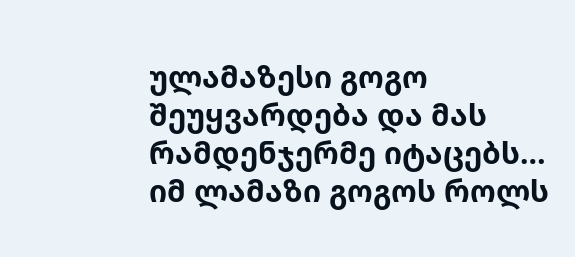ულამაზესი გოგო შეუყვარდება და მას რამდენჯერმე იტაცებს… იმ ლამაზი გოგოს როლს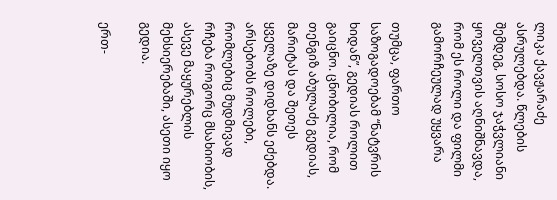ლიკა ქავჟარაძე ასრულებდა. წლების შემდეგ, სოსო ჯაჭვლიანი ყოველთვის აღნიშნავდა, რომ ეს როლი და ფილმი გამორჩეულად უყვარა

თუმცა, ფართო საზოგადოებამ “ნატვრის ხიდან”, გედიას როლით გაიცნო. ცნობილია, რომ თენგიზ აბულაძე გედიას, მარიტას და შეთეს ყველაზე დიდხანს ეძებდა. არსებობს როლები, რომლებიც მუდმივად რჩება როგორც მსახიობის, ასევე მაყურებლის მეხსიერებაში, ასეთი იყო გედია.

ერთ-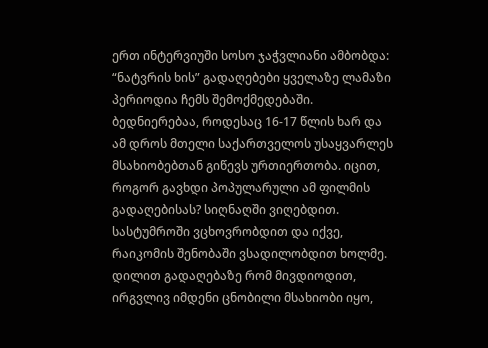ერთ ინტერვიუში სოსო ჯაჭვლიანი ამბობდა: “ნატვრის ხის” გადაღებები ყველაზე ლამაზი პერიოდია ჩემს შემოქმედებაში. ბედნიერებაა, როდესაც 16-17 წლის ხარ და ამ დროს მთელი საქართველოს უსაყვარლეს მსახიობებთან გიწევს ურთიერთობა. იცით, როგორ გავხდი პოპულარული ამ ფილმის გადაღებისას? სიღნაღში ვიღებდით. სასტუმროში ვცხოვრობდით და იქვე, რაიკომის შენობაში ვსადილობდით ხოლმე. დილით გადაღებაზე რომ მივდიოდით, ირგვლივ იმდენი ცნობილი მსახიობი იყო,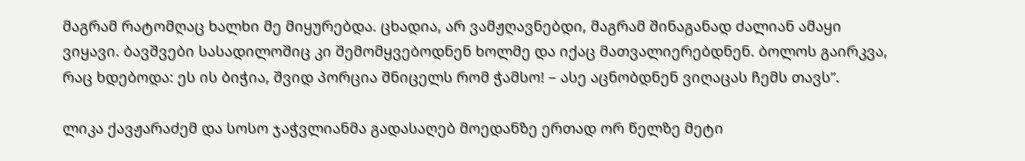მაგრამ რატომღაც ხალხი მე მიყურებდა. ცხადია, არ ვამჟღავნებდი, მაგრამ შინაგანად ძალიან ამაყი ვიყავი. ბავშვები სასადილოშიც კი შემომყვებოდნენ ხოლმე და იქაც მათვალიერებდნენ. ბოლოს გაირკვა, რაც ხდებოდა: ეს ის ბიჭია, შვიდ პორცია შნიცელს რომ ჭამსო! – ასე აცნობდნენ ვიღაცას ჩემს თავს”.

ლიკა ქავჟარაძემ და სოსო ჯაჭვლიანმა გადასაღებ მოედანზე ერთად ორ წელზე მეტი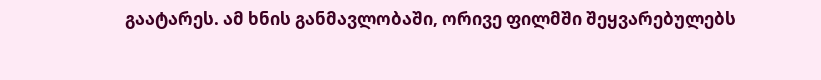გაატარეს. ამ ხნის განმავლობაში, ორივე ფილმში შეყვარებულებს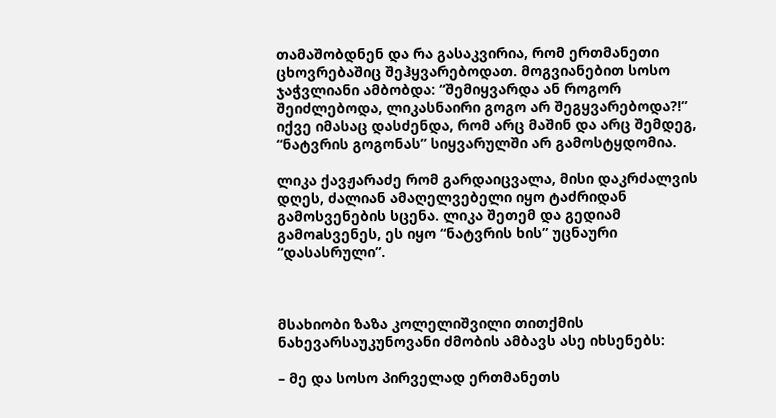თამაშობდნენ და რა გასაკვირია, რომ ერთმანეთი ცხოვრებაშიც შეჰყვარებოდათ. მოგვიანებით სოსო ჯაჭვლიანი ამბობდა: “შემიყვარდა ან როგორ შეიძლებოდა, ლიკასნაირი გოგო არ შეგყვარებოდა?!” იქვე იმასაც დასძენდა, რომ არც მაშინ და არც შემდეგ, “ნატვრის გოგონას” სიყვარულში არ გამოსტყდომია.

ლიკა ქავჟარაძე რომ გარდაიცვალა, მისი დაკრძალვის დღეს, ძალიან ამაღელვებელი იყო ტაძრიდან გამოსვენების სცენა. ლიკა შეთემ და გედიამ გამოaსვენეს, ეს იყო “ნატვრის ხის” უცნაური “დასასრული”.



მსახიობი ზაზა კოლელიშვილი თითქმის ნახევარსაუკუნოვანი ძმობის ამბავს ასე იხსენებს:

– მე და სოსო პირველად ერთმანეთს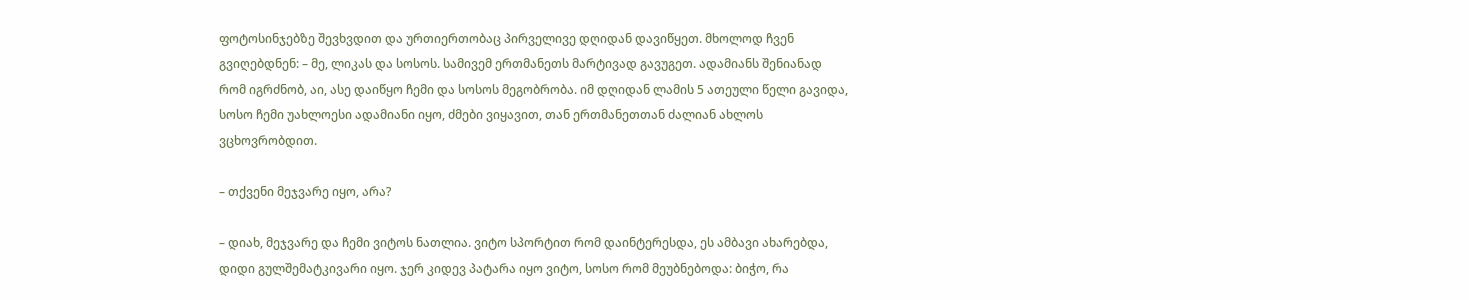ფოტოსინჯებზე შევხვდით და ურთიერთობაც პირველივე დღიდან დავიწყეთ. მხოლოდ ჩვენ გვიღებდნენ: – მე, ლიკას და სოსოს. სამივემ ერთმანეთს მარტივად გავუგეთ. ადამიანს შენიანად რომ იგრძნობ, აი, ასე დაიწყო ჩემი და სოსოს მეგობრობა. იმ დღიდან ლამის 5 ათეული წელი გავიდა, სოსო ჩემი უახლოესი ადამიანი იყო, ძმები ვიყავით, თან ერთმანეთთან ძალიან ახლოს ვცხოვრობდით.

– თქვენი მეჯვარე იყო, არა?

– დიახ, მეჯვარე და ჩემი ვიტოს ნათლია. ვიტო სპორტით რომ დაინტერესდა, ეს ამბავი ახარებდა, დიდი გულშემატკივარი იყო. ჯერ კიდევ პატარა იყო ვიტო, სოსო რომ მეუბნებოდა: ბიჭო, რა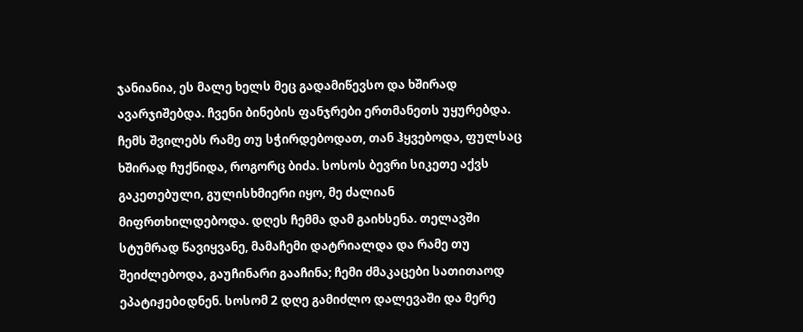ჯანიანია, ეს მალე ხელს მეც გადამიწევსო და ხშირად ავარჯიშებდა. ჩვენი ბინების ფანჯრები ერთმანეთს უყურებდა. ჩემს შვილებს რამე თუ სჭირდებოდათ, თან ჰყვებოდა, ფულსაც ხშირად ჩუქნიდა, როგორც ბიძა. სოსოს ბევრი სიკეთე აქვს გაკეთებული, გულისხმიერი იყო, მე ძალიან მიფრთხილდებოდა. დღეს ჩემმა დამ გაიხსენა. თელავში სტუმრად წავიყვანე, მამაჩემი დატრიალდა და რამე თუ შეიძლებოდა, გაუჩინარი გააჩინა; ჩემი ძმაკაცები სათითაოდ ეპატიჟებoდნენ. სოსომ 2 დღე გამიძლო დალევაში და მერე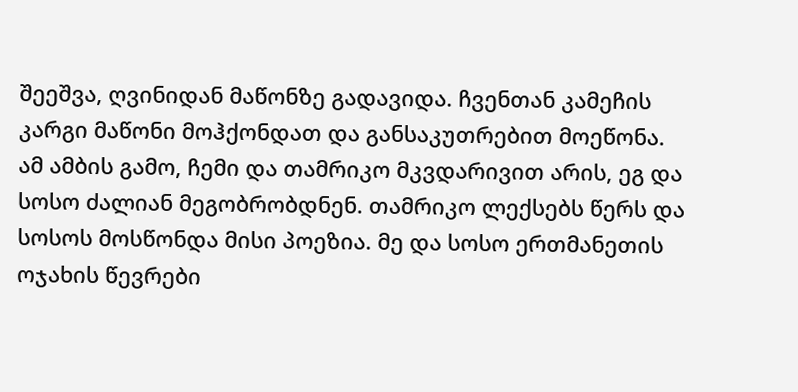შეეშვა, ღვინიდან მაწონზე გადავიდა. ჩვენთან კამეჩის კარგი მაწონი მოჰქონდათ და განსაკუთრებით მოეწონა. ამ ამბის გამო, ჩემი და თამრიკო მკვდარივით არის, ეგ და სოსო ძალიან მეგობრობდნენ. თამრიკო ლექსებს წერს და სოსოს მოსწონდა მისი პოეზია. მე და სოსო ერთმანეთის ოჯახის წევრები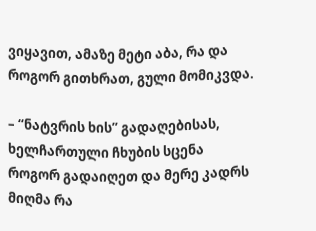ვიყავით, ამაზე მეტი აბა, რა და როგორ გითხრათ, გული მომიკვდა.

– “ნატვრის ხის” გადაღებისას, ხელჩართული ჩხუბის სცენა როგორ გადაიღეთ და მერე კადრს მიღმა რა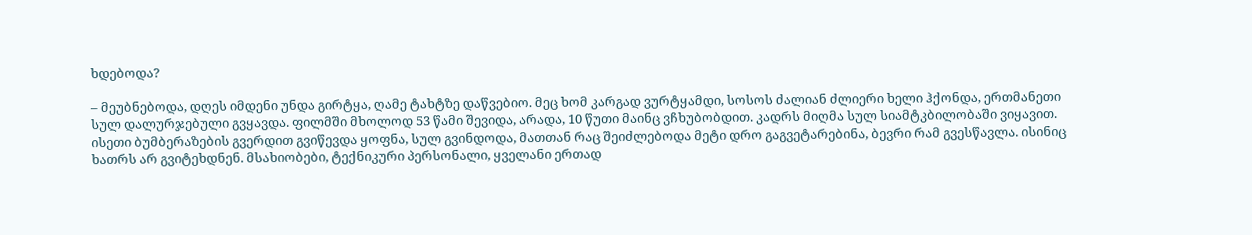ხდებოდა?

– მეუბნებოდა, დღეს იმდენი უნდა გირტყა, ღამე ტახტზე დაწვებიო. მეც ხომ კარგად ვურტყამდი, სოსოს ძალიან ძლიერი ხელი ჰქონდა, ერთმანეთი სულ დალურჯებული გვყავდა. ფილმში მხოლოდ 53 წამი შევიდა, არადა, 10 წუთი მაინც ვჩხუბობდით. კადრს მიღმა სულ სიამტკბილობაში ვიყავით. ისეთი ბუმბერაზების გვერდით გვიწევდა ყოფნა, სულ გვინდოდა, მათთან რაც შეიძლებოდა მეტი დრო გაგვეტარებინა, ბევრი რამ გვესწავლა. ისინიც ხათრს არ გვიტეხდნენ. მსახიობები, ტექნიკური პერსონალი, ყველანი ერთად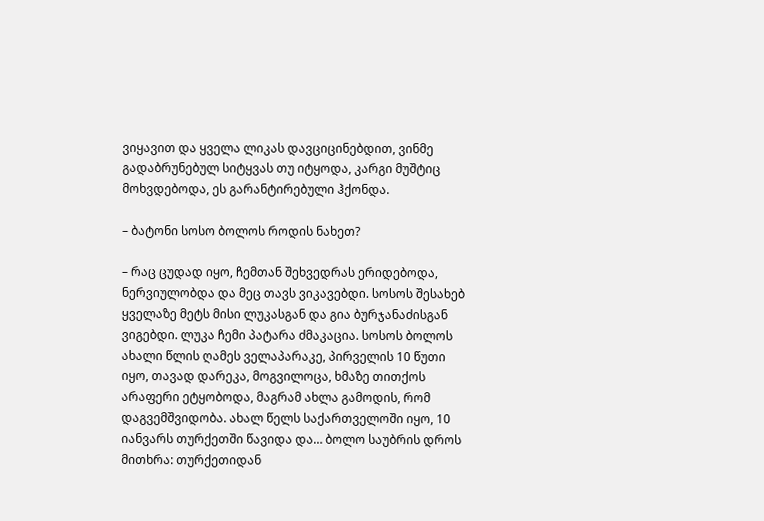ვიყავით და ყველა ლიკას დავციცინებდით, ვინმე გადაბრუნებულ სიტყვას თუ იტყოდა, კარგი მუშტიც მოხვდებოდა, ეს გარანტირებული ჰქონდა.

– ბატონი სოსო ბოლოს როდის ნახეთ?

– რაც ცუდად იყო, ჩემთან შეხვედრას ერიდებოდა, ნერვიულობდა და მეც თავს ვიკავებდი. სოსოს შესახებ ყველაზე მეტს მისი ლუკასგან და გია ბურჯანაძისგან ვიგებდი. ლუკა ჩემი პატარა ძმაკაცია. სოსოს ბოლოს ახალი წლის ღამეს ველაპარაკე, პირველის 10 წუთი იყო, თავად დარეკა, მოგვილოცა, ხმაზე თითქოს არაფერი ეტყობოდა, მაგრამ ახლა გამოდის, რომ დაგვემშვიდობა. ახალ წელს საქართველოში იყო, 10 იანვარს თურქეთში წავიდა და… ბოლო საუბრის დროს მითხრა: თურქეთიდან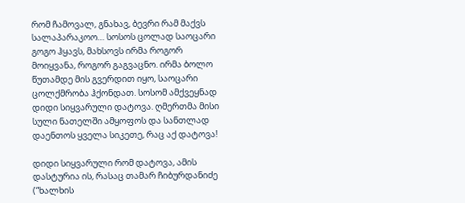რომ ჩამოვალ, გნახავ, ბევრი რამ მაქვს სალაპარაკოო… სოსოს ცოლად საოცარი გოგო ჰყავს, მახსოვს ირმა როგორ მოიყვანა, როგორ გაგვაცნო. ირმა ბოლო წუთამდე მის გვერდით იყო, საოცარი ცოლქმრობა ჰქონდათ. სოსომ ამქვეყნად დიდი სიყვარული დატოვა. ღმერთმა მისი სული ნათელში ამყოფოს და სანთლად დაენთოს ყველა სიკეთე, რაც აქ დატოვა!

დიდი სიყვარული რომ დატოვა, ამის დასტურია ის, რასაც თამარ ჩიბურდანიძე (“ხალხის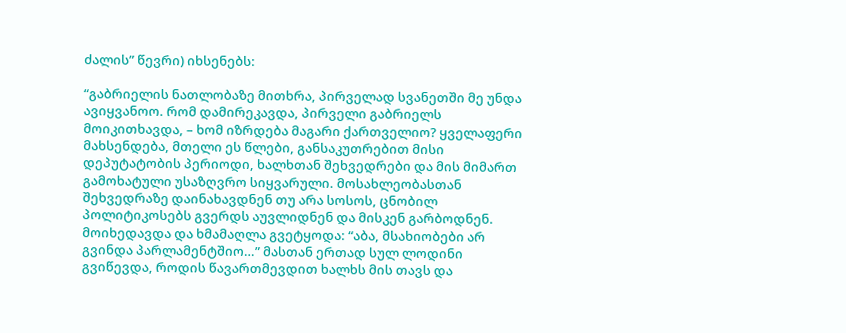ძალის” წევრი) იხსენებს:

“გაბრიელის ნათლობაზე მითხრა, პირველად სვანეთში მე უნდა ავიყვანოო. რომ დამირეკავდა, პირველი გაბრიელს მოიკითხავდა, – ხომ იზრდება მაგარი ქართველიო? ყველაფერი მახსენდება, მთელი ეს წლები, განსაკუთრებით მისი დეპუტატობის პერიოდი, ხალხთან შეხვედრები და მის მიმართ გამოხატული უსაზღვრო სიყვარული. მოსახლეობასთან შეხვედრაზე დაინახავდნენ თუ არა სოსოს, ცნობილ პოლიტიკოსებს გვერდს აუვლიდნენ და მისკენ გარბოდნენ. მოიხედავდა და ხმამაღლა გვეტყოდა: “აბა, მსახიობები არ გვინდა პარლამენტშიო…” მასთან ერთად სულ ლოდინი გვიწევდა, როდის წავართმევდით ხალხს მის თავს და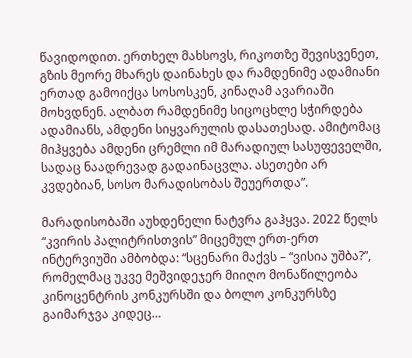წავიდოდით. ერთხელ მახსოვს, რიკოთზე შევისვენეთ, გზის მეორე მხარეს დაინახეს და რამდენიმე ადამიანი ერთად გამოიქცა სოსოსკენ, კინაღამ ავარიაში მოხვდნენ. ალბათ რამდენიმე სიცოცხლე სჭირდება ადამიანს, ამდენი სიყვარულის დასათესად. ამიტომაც მიჰყვება ამდენი ცრემლი იმ მარადიულ სასუფეველში, სადაც ნაადრევად გადაინაცვლა. ასეთები არ კვდებიან, სოსო მარადისობას შეუერთდა”.

მარადისობაში აუხდენელი ნატვრა გაჰყვა. 2022 წელს “კვირის პალიტრისთვის” მიცემულ ერთ-ერთ ინტერვიუში ამბობდა: “სცენარი მაქვს – “ვისია უშბა?”, რომელმაც უკვე მეშვიდეჯერ მიიღო მონაწილეობა კინოცენტრის კონკურსში და ბოლო კონკურსზე გაიმარჯვა კიდეც…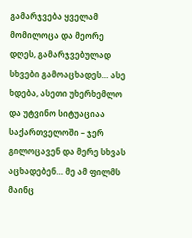გამარჯვება ყველამ მომილოცა და მეორე დღეს, გამარჯვებულად სხვები გამოაცხადეს… ასე ხდება, ასეთი უხერხემლო და უტვინო სიტუაციაა საქართველოში – ჯერ გილოცავენ და მერე სხვას აცხადებენ… მე ამ ფილმს მაინც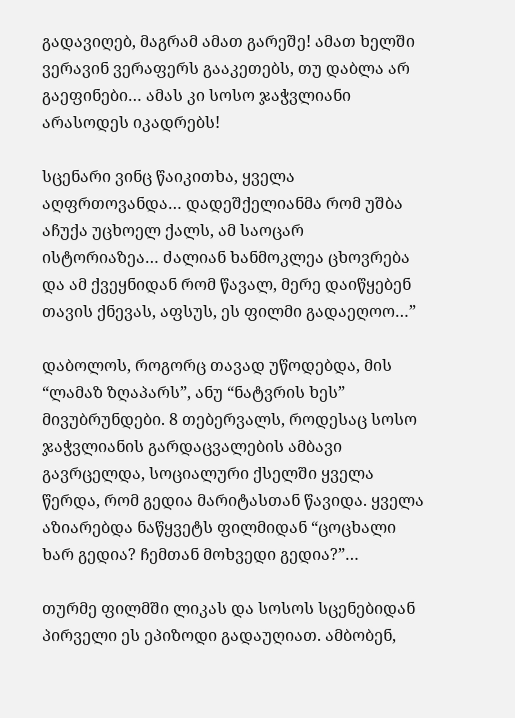გადავიღებ, მაგრამ ამათ გარეშე! ამათ ხელში ვერავინ ვერაფერს გააკეთებს, თუ დაბლა არ გაეფინები… ამას კი სოსო ჯაჭვლიანი არასოდეს იკადრებს!

სცენარი ვინც წაიკითხა, ყველა აღფრთოვანდა… დადეშქელიანმა რომ უშბა აჩუქა უცხოელ ქალს, ამ საოცარ ისტორიაზეა… ძალიან ხანმოკლეა ცხოვრება და ამ ქვეყნიდან რომ წავალ, მერე დაიწყებენ თავის ქნევას, აფსუს, ეს ფილმი გადაეღოო…”

დაბოლოს, როგორც თავად უწოდებდა, მის “ლამაზ ზღაპარს”, ანუ “ნატვრის ხეს” მივუბრუნდები. 8 თებერვალს, როდესაც სოსო ჯაჭვლიანის გარდაცვალების ამბავი გავრცელდა, სოციალური ქსელში ყველა წერდა, რომ გედია მარიტასთან წავიდა. ყველა აზიარებდა ნაწყვეტს ფილმიდან “ცოცხალი ხარ გედია? ჩემთან მოხვედი გედია?”…

თურმე ფილმში ლიკას და სოსოს სცენებიდან პირველი ეს ეპიზოდი გადაუღიათ. ამბობენ,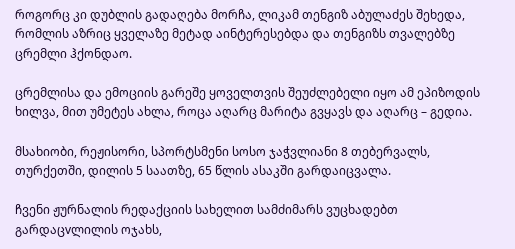როგორც კი დუბლის გადაღება მორჩა, ლიკამ თენგიზ აბულაძეს შეხედა, რომლის აზრიც ყველაზე მეტად აინტერესებდა და თენგიზს თვალებზე ცრემლი ჰქონდაო.

ცრემლისა და ემოციის გარეშე ყოველთვის შეუძლებელი იყო ამ ეპიზოდის ხილვა, მით უმეტეს ახლა, როცა აღარც მარიტა გვყავს და აღარც – გედია.

მსახიობი, რეჟისორი, სპორტსმენი სოსო ჯაჭვლიანი 8 თებერვალს, თურქეთში, დილის 5 საათზე, 65 წლის ასაკში გარდაიცვალა.

ჩვენი ჟურნალის რედაქციის სახელით სამძიმარს ვუცხადებთ გარდაცvლილის ოჯახს,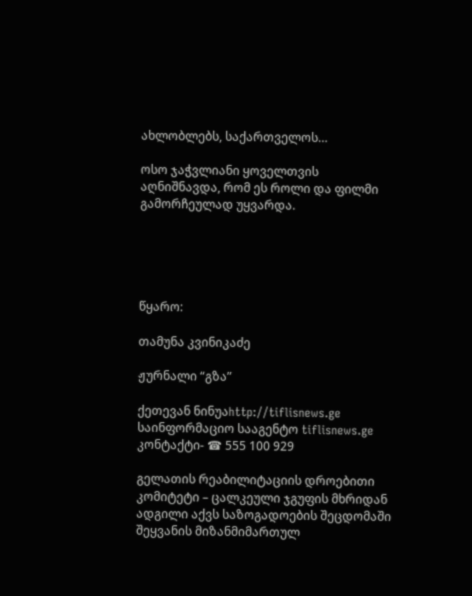ახლობლებს, საქართველოს…

ოსო ჯაჭვლიანი ყოველთვის აღნიშნავდა, რომ ეს როლი და ფილმი გამორჩეულად უყვარდა.





წყარო:

თამუნა კვინიკაძე

ჟურნალი “გზა”

ქეთევან ნინუაhttp://tiflisnews.ge
საინფორმაციო სააგენტო tiflisnews.ge კონტაქტი- ☎ 555 100 929

გელათის რეაბილიტაციის დროებითი კომიტეტი – ცალკეული ჯგუფის მხრიდან ადგილი აქვს საზოგადოების შეცდომაში შეყვანის მიზანმიმართულ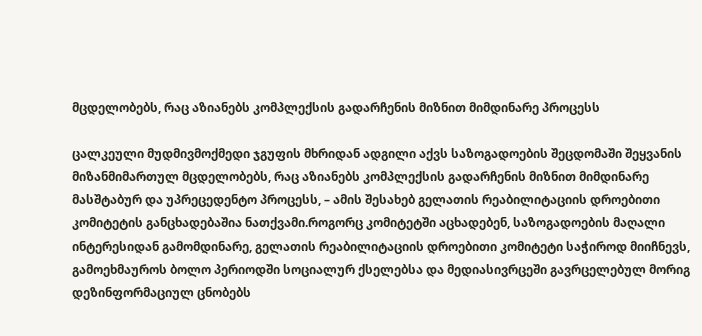მცდელობებს, რაც აზიანებს კომპლექსის გადარჩენის მიზნით მიმდინარე პროცესს

ცალკეული მუდმივმოქმედი ჯგუფის მხრიდან ადგილი აქვს საზოგადოების შეცდომაში შეყვანის მიზანმიმართულ მცდელობებს, რაც აზიანებს კომპლექსის გადარჩენის მიზნით მიმდინარე მასშტაბურ და უპრეცედენტო პროცესს, – ამის შესახებ გელათის რეაბილიტაციის დროებითი კომიტეტის განცხადებაშია ნათქვამი.როგორც კომიტეტში აცხადებენ, საზოგადოების მაღალი ინტერესიდან გამომდინარე, გელათის რეაბილიტაციის დროებითი კომიტეტი საჭიროდ მიიჩნევს, გამოეხმაუროს ბოლო პერიოდში სოციალურ ქსელებსა და მედიასივრცეში გავრცელებულ მორიგ დეზინფორმაციულ ცნობებს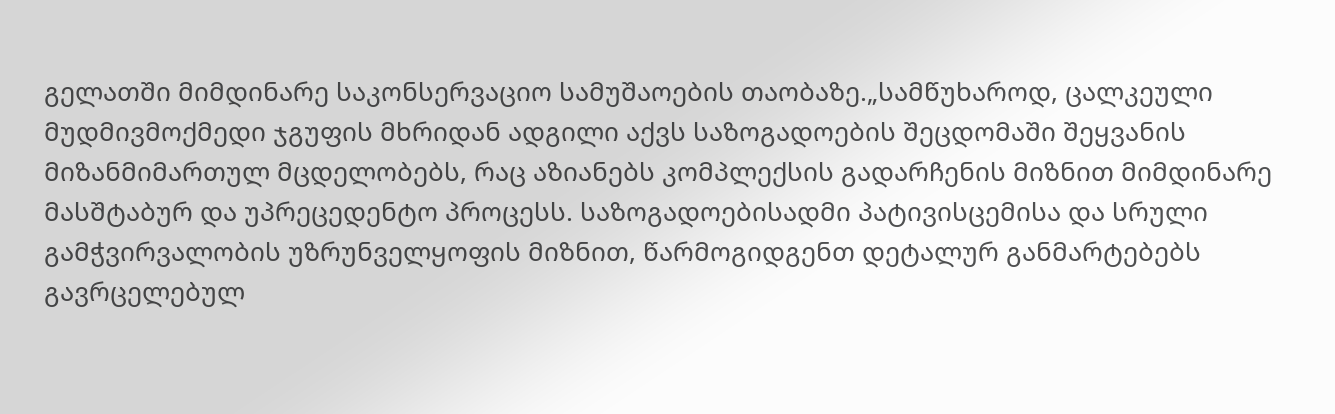გელათში მიმდინარე საკონსერვაციო სამუშაოების თაობაზე.„სამწუხაროდ, ცალკეული მუდმივმოქმედი ჯგუფის მხრიდან ადგილი აქვს საზოგადოების შეცდომაში შეყვანის მიზანმიმართულ მცდელობებს, რაც აზიანებს კომპლექსის გადარჩენის მიზნით მიმდინარე მასშტაბურ და უპრეცედენტო პროცესს. საზოგადოებისადმი პატივისცემისა და სრული გამჭვირვალობის უზრუნველყოფის მიზნით, წარმოგიდგენთ დეტალურ განმარტებებს გავრცელებულ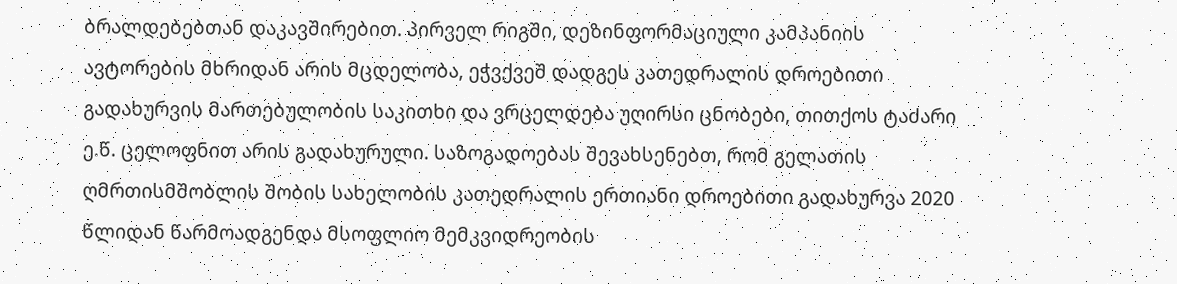ბრალდებებთან დაკავშირებით. პირველ რიგში, დეზინფორმაციული კამპანიის ავტორების მხრიდან არის მცდელობა, ეჭვქვეშ დადგეს კათედრალის დროებითი გადახურვის მართებულობის საკითხი და ვრცელდება უღირსი ცნობები, თითქოს ტაძარი ე.წ. ცელოფნით არის გადახურული. საზოგადოებას შევახსენებთ, რომ გელათის ღმრთისმშობლის შობის სახელობის კათედრალის ერთიანი დროებითი გადახურვა 2020 წლიდან წარმოადგენდა მსოფლიო მემკვიდრეობის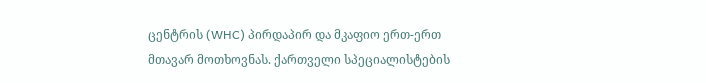ცენტრის (WHC) პირდაპირ და მკაფიო ერთ-ერთ მთავარ მოთხოვნას. ქართველი სპეციალისტების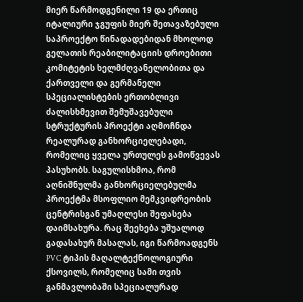მიერ წარმოდგენილი 19 და ერთიც იტალიური ჯგუფის მიერ შეთავაზებული საპროექტო წინადადებიდან მხოლოდ გელათის რეაბილიტაციის დროებითი კომიტეტის ხელმძღვანელობითა და ქართველი და გერმანელი სპეციალისტების ერთობლივი ძალისხმევით შემუშავებული სტრუქტურის პროექტი აღმოჩნდა რეალურად განხორციელებადი, რომელიც ყველა ურთულეს გამოწვევას პასუხობს. საგულისხმოა, რომ აღნიშნულმა განხორციელებულმა პროექტმა მსოფლიო მემკვიდრეობის ცენტრისგან უმაღლესი შეფასება დაიმსახურა. რაც შეეხება უშუალოდ გადასახურ მასალას, იგი წარმოადგენს PVC ტიპის მაღალტექნოლოგიური ქსოვილს, რომელიც სამი თვის განმავლობაში სპეციალურად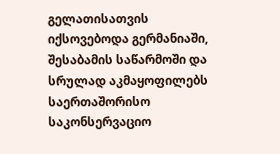გელათისათვის იქსოვებოდა გერმანიაში, შესაბამის საწარმოში და სრულად აკმაყოფილებს საერთაშორისო საკონსერვაციო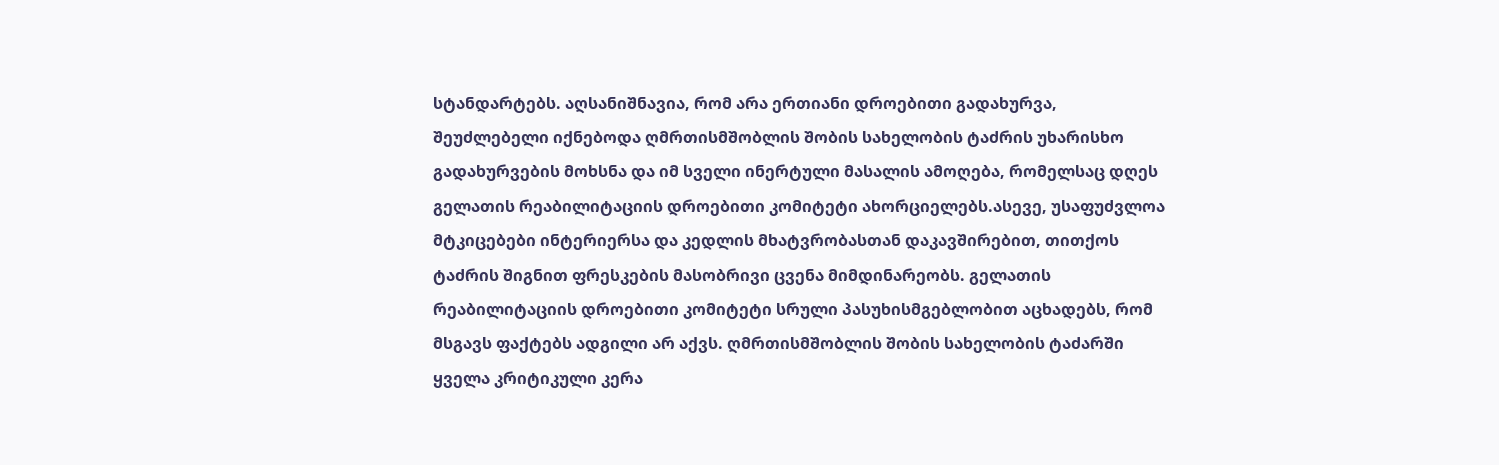სტანდარტებს. აღსანიშნავია, რომ არა ერთიანი დროებითი გადახურვა, შეუძლებელი იქნებოდა ღმრთისმშობლის შობის სახელობის ტაძრის უხარისხო გადახურვების მოხსნა და იმ სველი ინერტული მასალის ამოღება, რომელსაც დღეს გელათის რეაბილიტაციის დროებითი კომიტეტი ახორციელებს.ასევე, უსაფუძვლოა მტკიცებები ინტერიერსა და კედლის მხატვრობასთან დაკავშირებით, თითქოს ტაძრის შიგნით ფრესკების მასობრივი ცვენა მიმდინარეობს. გელათის რეაბილიტაციის დროებითი კომიტეტი სრული პასუხისმგებლობით აცხადებს, რომ მსგავს ფაქტებს ადგილი არ აქვს. ღმრთისმშობლის შობის სახელობის ტაძარში ყველა კრიტიკული კერა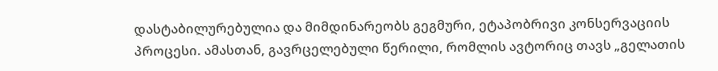დასტაბილურებულია და მიმდინარეობს გეგმური, ეტაპობრივი კონსერვაციის პროცესი. ამასთან, გავრცელებული წერილი, რომლის ავტორიც თავს „გელათის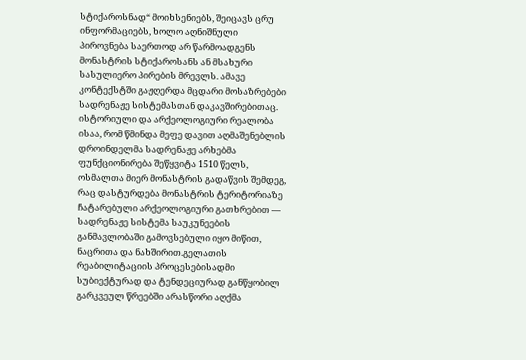სტიქაროსნად“ მოიხსენიებს, შეიცავს ცრუ ინფორმაციებს, ხოლო აღნიშნული პიროვნება საერთოდ არ წარმოადგენს მონასტრის სტიქაროსანს ან მსახური სასულიერო პირების მრევლს. ამავე კონტექსტში გაჟღერდა მცდარი მოსაზრებები სადრენაჟე სისტემასთან დაკავშირებითაც. ისტორიული და არქეოლოგიური რეალობა ისაა, რომ წმინდა მეფე დავით აღმაშენებლის დროინდელმა სადრენაჟე არხებმა ფუნქციონირება შეწყვიტა 1510 წელს, ოსმალთა მიერ მონასტრის გადაწვის შემდეგ, რაც დასტურდება მონასტრის ტერიტორიაზე ჩატარებული არქეოლოგიური გათხრებით — სადრენაჟე სისტემა საუკუნეების განმავლობაში გამოვსებული იყო მიწით, ნაცრითა და ნახშირით.გელათის რეაბილიტაციის პროცესებისადმი სუბიექტურად და ტენდეციურად განწყობილ გარკვეულ წრეებში არასწორი აღქმა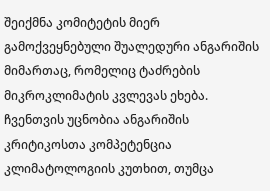შეიქმნა კომიტეტის მიერ გამოქვეყნებული შუალედური ანგარიშის მიმართაც, რომელიც ტაძრების მიკროკლიმატის კვლევას ეხება. ჩვენთვის უცნობია ანგარიშის კრიტიკოსთა კომპეტენცია კლიმატოლოგიის კუთხით, თუმცა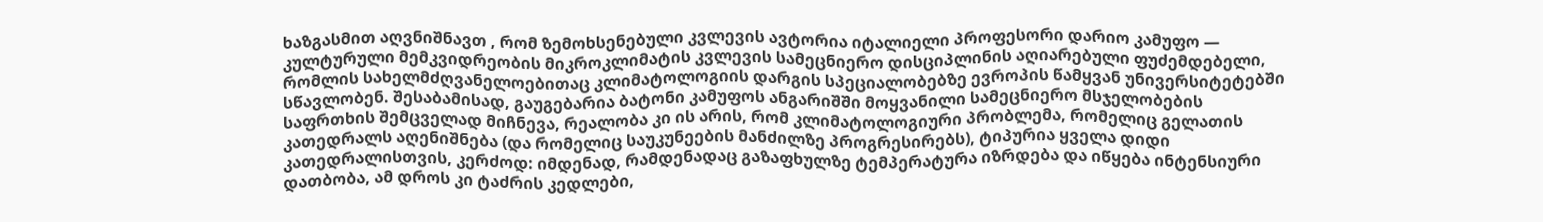ხაზგასმით აღვნიშნავთ , რომ ზემოხსენებული კვლევის ავტორია იტალიელი პროფესორი დარიო კამუფო — კულტურული მემკვიდრეობის მიკროკლიმატის კვლევის სამეცნიერო დისციპლინის აღიარებული ფუძემდებელი, რომლის სახელმძღვანელოებითაც კლიმატოლოგიის დარგის სპეციალობებზე ევროპის წამყვან უნივერსიტეტებში სწავლობენ. შესაბამისად, გაუგებარია ბატონი კამუფოს ანგარიშში მოყვანილი სამეცნიერო მსჯელობების საფრთხის შემცველად მიჩნევა, რეალობა კი ის არის, რომ კლიმატოლოგიური პრობლემა, რომელიც გელათის კათედრალს აღენიშნება (და რომელიც საუკუნეების მანძილზე პროგრესირებს), ტიპურია ყველა დიდი კათედრალისთვის, კერძოდ: იმდენად, რამდენადაც გაზაფხულზე ტემპერატურა იზრდება და იწყება ინტენსიური დათბობა, ამ დროს კი ტაძრის კედლები,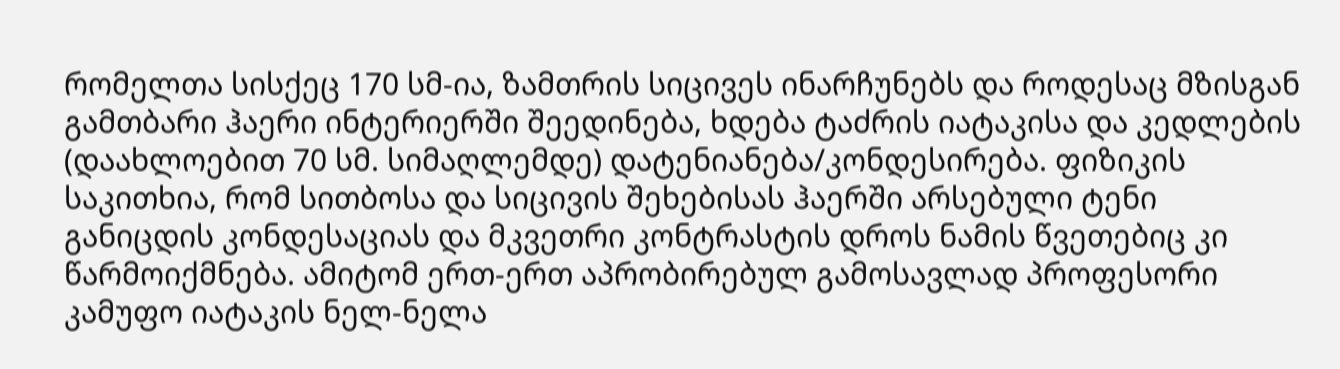რომელთა სისქეც 170 სმ-ია, ზამთრის სიცივეს ინარჩუნებს და როდესაც მზისგან გამთბარი ჰაერი ინტერიერში შეედინება, ხდება ტაძრის იატაკისა და კედლების (დაახლოებით 70 სმ. სიმაღლემდე) დატენიანება/კონდესირება. ფიზიკის საკითხია, რომ სითბოსა და სიცივის შეხებისას ჰაერში არსებული ტენი განიცდის კონდესაციას და მკვეთრი კონტრასტის დროს ნამის წვეთებიც კი წარმოიქმნება. ამიტომ ერთ-ერთ აპრობირებულ გამოსავლად პროფესორი კამუფო იატაკის ნელ-ნელა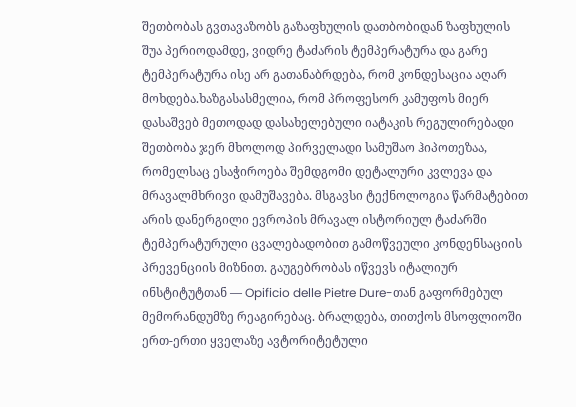შეთბობას გვთავაზობს გაზაფხულის დათბობიდან ზაფხულის შუა პერიოდამდე, ვიდრე ტაძარის ტემპერატურა და გარე ტემპერატურა ისე არ გათანაბრდება, რომ კონდესაცია აღარ მოხდება.ხაზგასასმელია, რომ პროფესორ კამუფოს მიერ დასაშვებ მეთოდად დასახელებული იატაკის რეგულირებადი შეთბობა ჯერ მხოლოდ პირველადი სამუშაო ჰიპოთეზაა, რომელსაც ესაჭიროება შემდგომი დეტალური კვლევა და მრავალმხრივი დამუშავება. მსგავსი ტექნოლოგია წარმატებით არის დანერგილი ევროპის მრავალ ისტორიულ ტაძარში ტემპერატურული ცვალებადობით გამოწვეული კონდენსაციის პრევენციის მიზნით. გაუგებრობას იწვევს იტალიურ ინსტიტუტთან — Opificio delle Pietre Dure-თან გაფორმებულ მემორანდუმზე რეაგირებაც. ბრალდება, თითქოს მსოფლიოში ერთ-ერთი ყველაზე ავტორიტეტული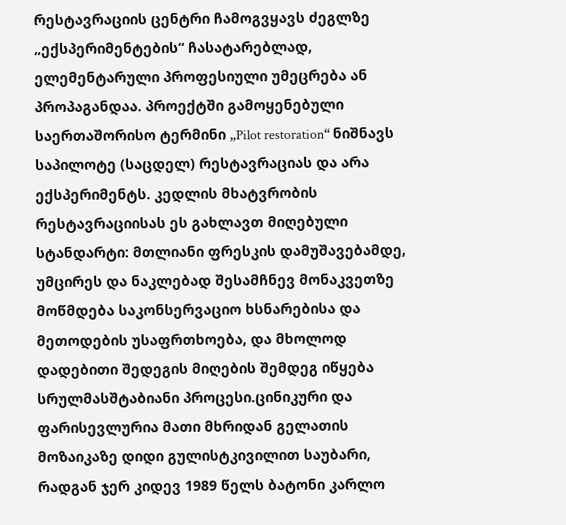რესტავრაციის ცენტრი ჩამოგვყავს ძეგლზე „ექსპერიმენტების“ ჩასატარებლად, ელემენტარული პროფესიული უმეცრება ან პროპაგანდაა. პროექტში გამოყენებული საერთაშორისო ტერმინი „Pilot restoration“ ნიშნავს საპილოტე (საცდელ) რესტავრაციას და არა ექსპერიმენტს. კედლის მხატვრობის რესტავრაციისას ეს გახლავთ მიღებული სტანდარტი: მთლიანი ფრესკის დამუშავებამდე, უმცირეს და ნაკლებად შესამჩნევ მონაკვეთზე მოწმდება საკონსერვაციო ხსნარებისა და მეთოდების უსაფრთხოება, და მხოლოდ დადებითი შედეგის მიღების შემდეგ იწყება სრულმასშტაბიანი პროცესი.ცინიკური და ფარისევლურია მათი მხრიდან გელათის მოზაიკაზე დიდი გულისტკივილით საუბარი, რადგან ჯერ კიდევ 1989 წელს ბატონი კარლო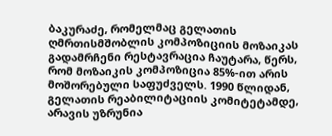ბაკურაძე, რომელმაც გელათის ღმრთისმშობლის კომპოზიციის მოზაიკას გადამრჩენი რესტავრაცია ჩაუტარა, წერს, რომ მოზაიკის კომპოზიცია 85%-ით არის მოშორებული საფუძველს. 1990 წლიდან, გელათის რეაბილიტაციის კომიტეტამდე, არავის უზრუნია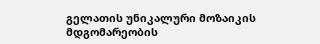გელათის უნიკალური მოზაიკის მდგომარეობის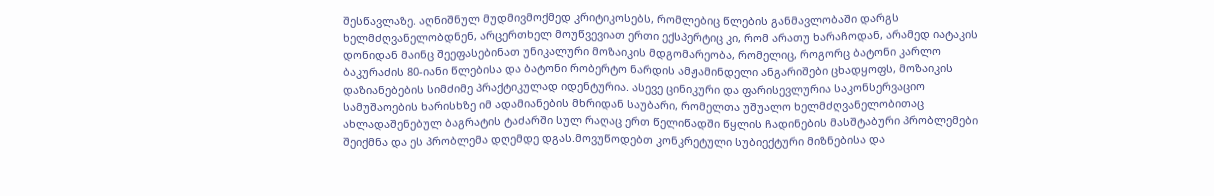შესწავლაზე. აღნიშნულ მუდმივმოქმედ კრიტიკოსებს, რომლებიც წლების განმავლობაში დარგს ხელმძღვანელობდნენ, არცერთხელ მოუწვევიათ ერთი ექსპერტიც კი, რომ არათუ ხარაჩოდან, არამედ იატაკის დონიდან მაინც შეეფასებინათ უნიკალური მოზაიკის მდგომარეობა, რომელიც, როგორც ბატონი კარლო ბაკურაძის 80-იანი წლებისა და ბატონი რობერტო ნარდის ამჟამინდელი ანგარიშები ცხადყოფს, მოზაიკის დაზიანებების სიმძიმე პრაქტიკულად იდენტურია. ასევე ცინიკური და ფარისევლურია საკონსერვაციო სამუშაოების ხარისხზე იმ ადამიანების მხრიდან საუბარი, რომელთა უშუალო ხელმძღვანელობითაც ახლადაშენებულ ბაგრატის ტაძარში სულ რაღაც ერთ წელიწადში წყლის ჩადინების მასშტაბური პრობლემები შეიქმნა და ეს პრობლემა დღემდე დგას.მოვუწოდებთ კონკრეტული სუბიექტური მიზნებისა და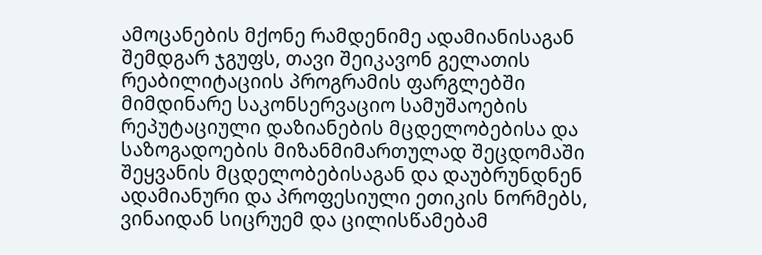ამოცანების მქონე რამდენიმე ადამიანისაგან შემდგარ ჯგუფს, თავი შეიკავონ გელათის რეაბილიტაციის პროგრამის ფარგლებში მიმდინარე საკონსერვაციო სამუშაოების რეპუტაციული დაზიანების მცდელობებისა და საზოგადოების მიზანმიმართულად შეცდომაში შეყვანის მცდელობებისაგან და დაუბრუნდნენ ადამიანური და პროფესიული ეთიკის ნორმებს, ვინაიდან სიცრუემ და ცილისწამებამ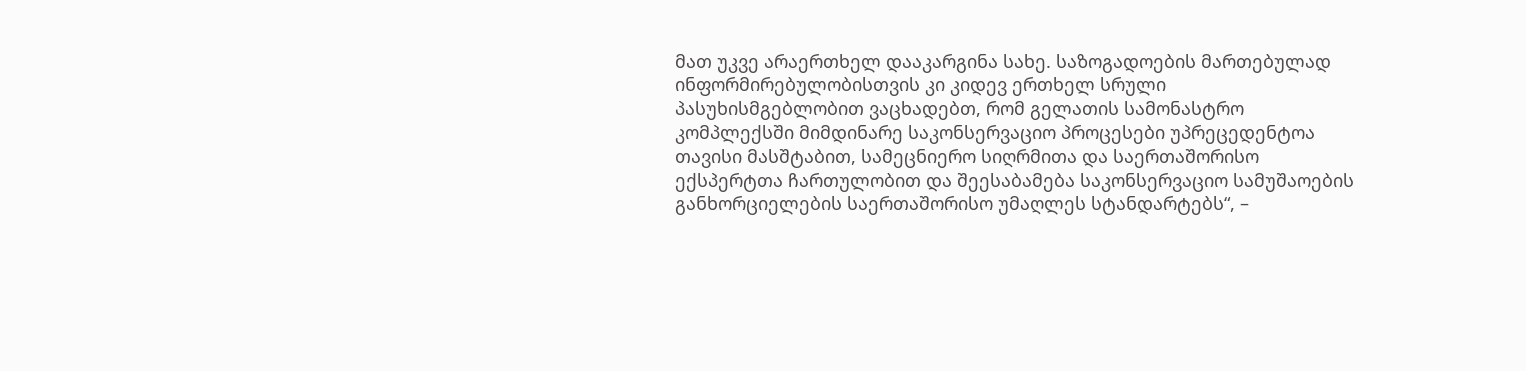მათ უკვე არაერთხელ დააკარგინა სახე. საზოგადოების მართებულად ინფორმირებულობისთვის კი კიდევ ერთხელ სრული პასუხისმგებლობით ვაცხადებთ, რომ გელათის სამონასტრო კომპლექსში მიმდინარე საკონსერვაციო პროცესები უპრეცედენტოა თავისი მასშტაბით, სამეცნიერო სიღრმითა და საერთაშორისო ექსპერტთა ჩართულობით და შეესაბამება საკონსერვაციო სამუშაოების განხორციელების საერთაშორისო უმაღლეს სტანდარტებს“, –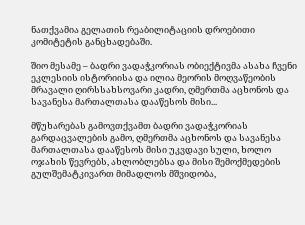ნათქვამია გელათის რეაბილიტაციის დროებითი კომიტეტის განცხადებაში.

შიო მესამე – ბადრი ვადაჭკორიას ობიექტივმა ასახა ჩვენი ეკლესიის ისტორიისა და ილია მეორის მოღვაწეობის მრავალი ღირსსახსოვარი კადრი, ღმერთმა აცხონოს და სავანესა მართალთასა დააწესოს მისი...

მწუხარებას გამოვთქვამთ ბადრი ვადაჭკორიას გარდაცვალების გამო, ღმერთმა აცხონოს და სავანესა მართალთასა დააწესოს მისი უკვდავი სული, ხოლო ოჯახის წევრებს, ახლობლებსა და მისი შემოქმედების გულშემატკივართ მიმადლოს მშვიდობა,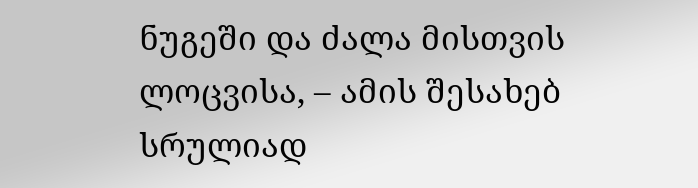ნუგეში და ძალა მისთვის ლოცვისა, – ამის შესახებ სრულიად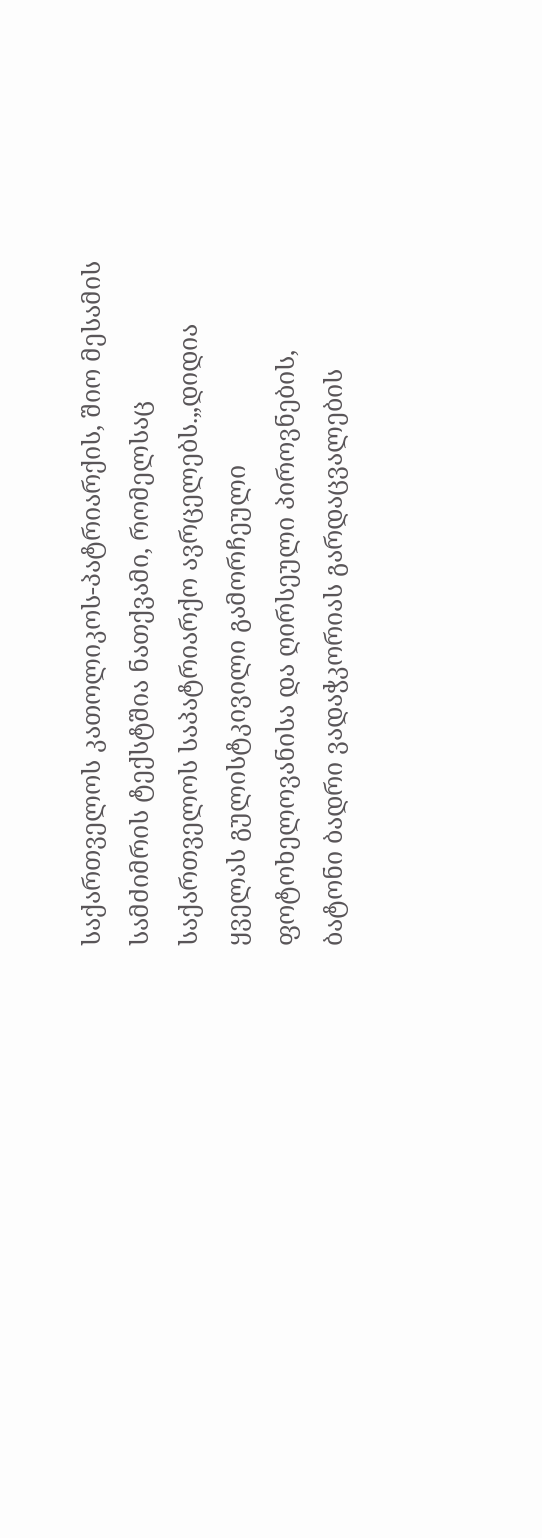საქართველოს კათოლიკოს-პატრიარქის, შიო მესამის სამძიმრის ტექსტშია ნათქვამი, რომელსაც საქართველოს საპატრიარქო ავრცელებს.„დიდია ყველას გულისტკივილი გამორჩეული ფოტოხელოვანისა და ღირსეული პიროვნების, ბატონი ბადრი ვადაჭკორიას გარდაცვალების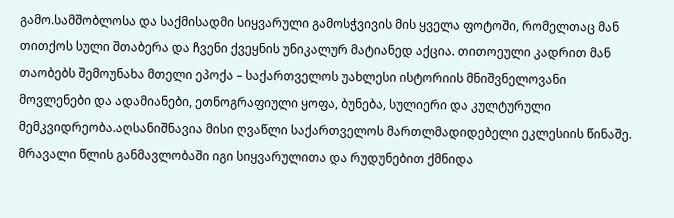გამო.სამშობლოსა და საქმისადმი სიყვარული გამოსჭვივის მის ყველა ფოტოში, რომელთაც მან თითქოს სული შთაბერა და ჩვენი ქვეყნის უნიკალურ მატიანედ აქცია. თითოეული კადრით მან თაობებს შემოუნახა მთელი ეპოქა – საქართველოს უახლესი ისტორიის მნიშვნელოვანი მოვლენები და ადამიანები, ეთნოგრაფიული ყოფა, ბუნება, სულიერი და კულტურული მემკვიდრეობა.აღსანიშნავია მისი ღვაწლი საქართველოს მართლმადიდებელი ეკლესიის წინაშე. მრავალი წლის განმავლობაში იგი სიყვარულითა და რუდუნებით ქმნიდა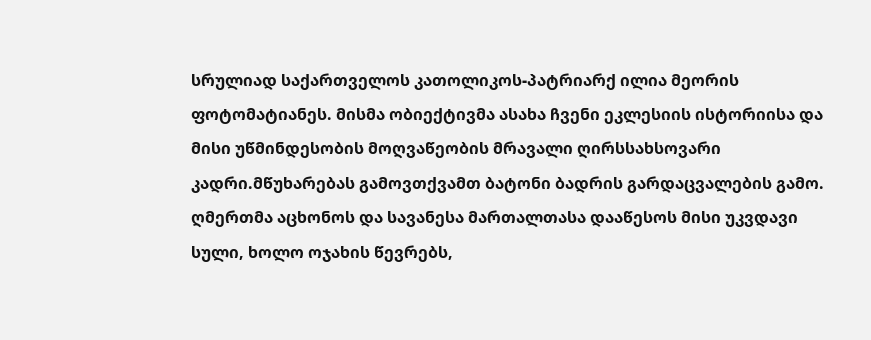სრულიად საქართველოს კათოლიკოს-პატრიარქ ილია მეორის ფოტომატიანეს. მისმა ობიექტივმა ასახა ჩვენი ეკლესიის ისტორიისა და მისი უწმინდესობის მოღვაწეობის მრავალი ღირსსახსოვარი კადრი.მწუხარებას გამოვთქვამთ ბატონი ბადრის გარდაცვალების გამო. ღმერთმა აცხონოს და სავანესა მართალთასა დააწესოს მისი უკვდავი სული, ხოლო ოჯახის წევრებს,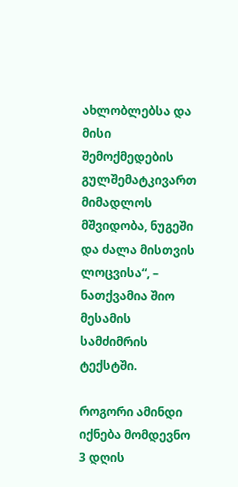ახლობლებსა და მისი შემოქმედების გულშემატკივართ მიმადლოს მშვიდობა, ნუგეში და ძალა მისთვის ლოცვისა“, – ნათქვამია შიო მესამის სამძიმრის ტექსტში.

როგორი ამინდი იქნება მომდევნო 3 დღის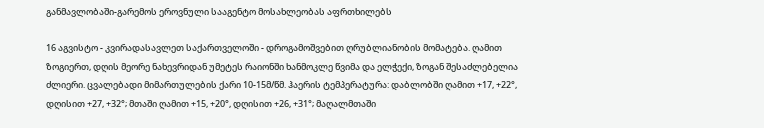განმავლობაში-გარემოს ეროვნული სააგენტო მოსახლეობას აფრთხილებს

16 აგვისტო - კვირადასავლეთ საქართველოში - დროგამოშვებით ღრუბლიანობის მომატება. ღამით ზოგიერთ, დღის მეორე ნახევრიდან უმეტეს რაიონში ხანმოკლე წვიმა და ელჭექი, ზოგან შესაძლებელია ძლიერი. ცვალებადი მიმართულების ქარი 10-15მ/წმ. ჰაერის ტემპერატურა: დაბლობში ღამით +17, +22°, დღისით +27, +32°; მთაში ღამით +15, +20°, დღისით +26, +31°; მაღალმთაში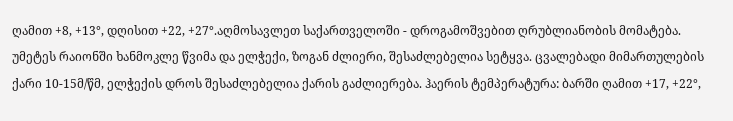ღამით +8, +13°, დღისით +22, +27°.აღმოსავლეთ საქართველოში - დროგამოშვებით ღრუბლიანობის მომატება. უმეტეს რაიონში ხანმოკლე წვიმა და ელჭექი, ზოგან ძლიერი, შესაძლებელია სეტყვა. ცვალებადი მიმართულების  ქარი 10-15მ/წმ, ელჭექის დროს შესაძლებელია ქარის გაძლიერება. ჰაერის ტემპერატურა: ბარში ღამით +17, +22°,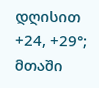დღისით +24, +29°; მთაში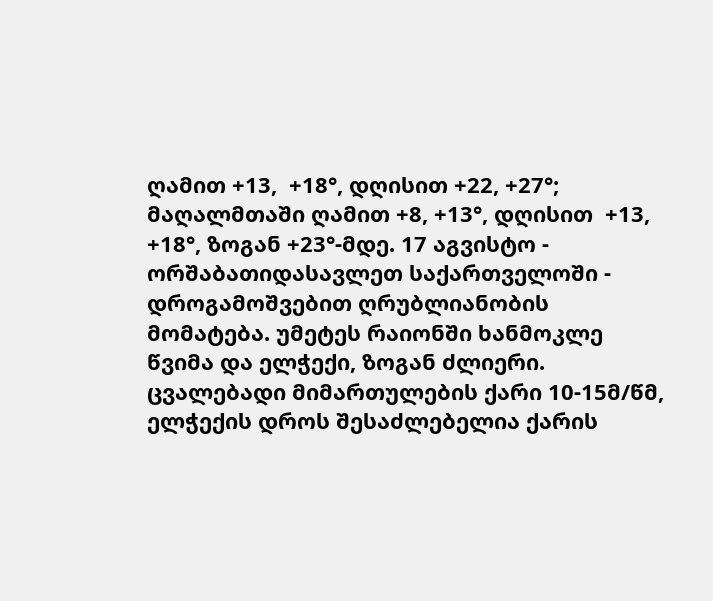ღამით +13,  +18°, დღისით +22, +27°; მაღალმთაში ღამით +8, +13°, დღისით  +13, +18°, ზოგან +23°-მდე. 17 აგვისტო - ორშაბათიდასავლეთ საქართველოში -  დროგამოშვებით ღრუბლიანობის მომატება. უმეტეს რაიონში ხანმოკლე წვიმა და ელჭექი, ზოგან ძლიერი. ცვალებადი მიმართულების ქარი 10-15მ/წმ, ელჭექის დროს შესაძლებელია ქარის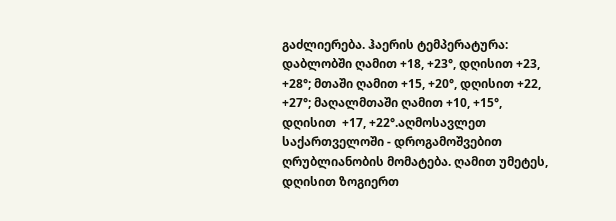გაძლიერება. ჰაერის ტემპერატურა: დაბლობში ღამით +18, +23°, დღისით +23, +28°; მთაში ღამით +15, +20°, დღისით +22, +27°; მაღალმთაში ღამით +10, +15°, დღისით  +17, +22°.აღმოსავლეთ საქართველოში - დროგამოშვებით ღრუბლიანობის მომატება. ღამით უმეტეს, დღისით ზოგიერთ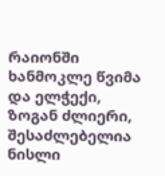რაიონში ხანმოკლე წვიმა და ელჭექი, ზოგან ძლიერი, შესაძლებელია ნისლი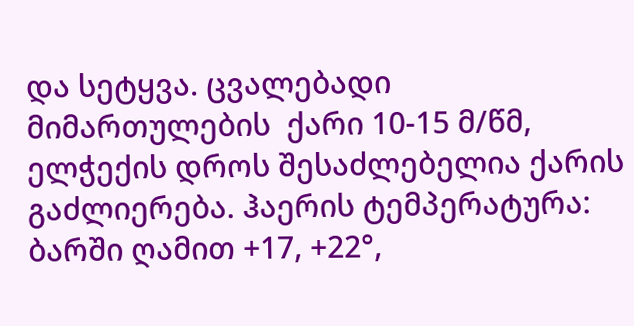და სეტყვა. ცვალებადი მიმართულების  ქარი 10-15 მ/წმ, ელჭექის დროს შესაძლებელია ქარის გაძლიერება. ჰაერის ტემპერატურა: ბარში ღამით +17, +22°,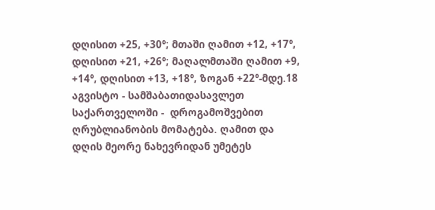დღისით +25, +30°; მთაში ღამით +12, +17°, დღისით +21, +26°; მაღალმთაში ღამით +9, +14°, დღისით +13, +18°, ზოგან +22°-მდე.18 აგვისტო - სამშაბათიდასავლეთ საქართველოში -  დროგამოშვებით ღრუბლიანობის მომატება. ღამით და დღის მეორე ნახევრიდან უმეტეს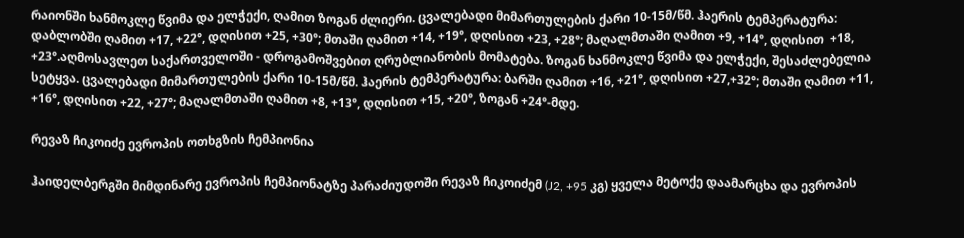რაიონში ხანმოკლე წვიმა და ელჭექი, ღამით ზოგან ძლიერი. ცვალებადი მიმართულების ქარი 10-15მ/წმ. ჰაერის ტემპერატურა: დაბლობში ღამით +17, +22°, დღისით +25, +30°; მთაში ღამით +14, +19°, დღისით +23, +28°; მაღალმთაში ღამით +9, +14°, დღისით  +18, +23°.აღმოსავლეთ საქართველოში - დროგამოშვებით ღრუბლიანობის მომატება. ზოგან ხანმოკლე წვიმა და ელჭექი, შესაძლებელია სეტყვა. ცვალებადი მიმართულების ქარი 10-15მ/წმ. ჰაერის ტემპერატურა: ბარში ღამით +16, +21°, დღისით +27,+32°; მთაში ღამით +11, +16°, დღისით +22, +27°; მაღალმთაში ღამით +8, +13°, დღისით +15, +20°, ზოგან +24°-მდე.

რევაზ ჩიკოიძე ევროპის ოთხგზის ჩემპიონია

ჰაიდელბერგში მიმდინარე ევროპის ჩემპიონატზე პარაძიუდოში რევაზ ჩიკოიძემ (J2, +95 კგ) ყველა მეტოქე დაამარცხა და ევროპის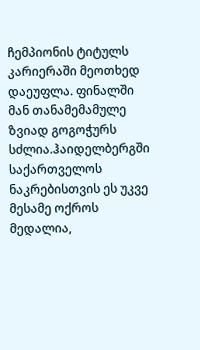ჩემპიონის ტიტულს კარიერაში მეოთხედ დაეუფლა. ფინალში მან თანამემამულე ზვიად გოგოჭურს სძლია.ჰაიდელბერგში საქართველოს ნაკრებისთვის ეს უკვე მესამე ოქროს მედალია,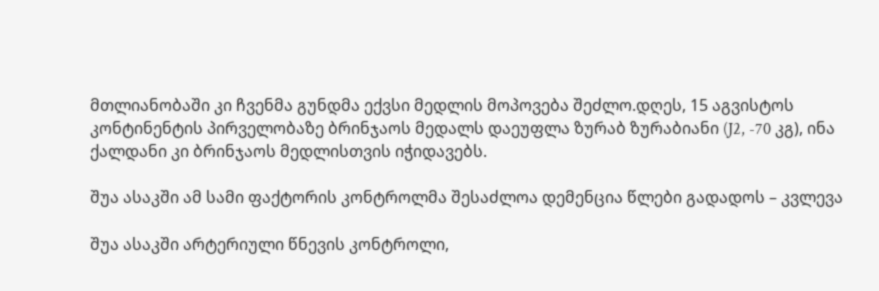მთლიანობაში კი ჩვენმა გუნდმა ექვსი მედლის მოპოვება შეძლო.დღეს, 15 აგვისტოს კონტინენტის პირველობაზე ბრინჯაოს მედალს დაეუფლა ზურაბ ზურაბიანი (J2, -70 კგ), ინა ქალდანი კი ბრინჯაოს მედლისთვის იჭიდავებს.

შუა ასაკში ამ სამი ფაქტორის კონტროლმა შესაძლოა დემენცია წლები გადადოს – კვლევა

შუა ასაკში არტერიული წნევის კონტროლი,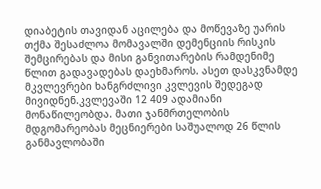დიაბეტის თავიდან აცილება და მოწევაზე უარის თქმა შესაძლოა მომავალში დემენციის რისკის შემცირებას და მისი განვითარების რამდენიმე წლით გადავადებას დაეხმაროს. ასეთ დასკვნამდე მკვლევრები ხანგრძლივი კვლევის შედეგად მივიდნენ.კვლევაში 12 409 ადამიანი მონაწილეობდა. მათი ჯანმრთელობის მდგომარეობას მეცნიერები საშუალოდ 26 წლის განმავლობაში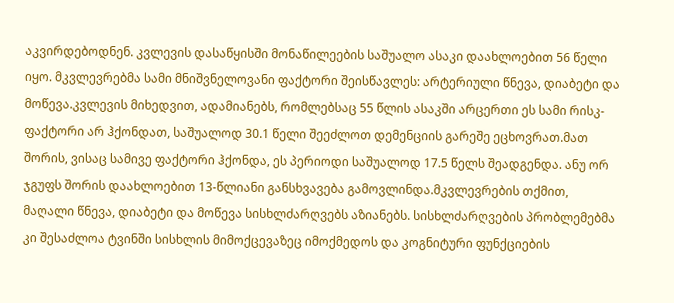აკვირდებოდნენ. კვლევის დასაწყისში მონაწილეების საშუალო ასაკი დაახლოებით 56 წელი იყო. მკვლევრებმა სამი მნიშვნელოვანი ფაქტორი შეისწავლეს: არტერიული წნევა, დიაბეტი და მოწევა.კვლევის მიხედვით, ადამიანებს, რომლებსაც 55 წლის ასაკში არცერთი ეს სამი რისკ-ფაქტორი არ ჰქონდათ, საშუალოდ 30.1 წელი შეეძლოთ დემენციის გარეშე ეცხოვრათ.მათ შორის, ვისაც სამივე ფაქტორი ჰქონდა, ეს პერიოდი საშუალოდ 17.5 წელს შეადგენდა. ანუ ორ ჯგუფს შორის დაახლოებით 13-წლიანი განსხვავება გამოვლინდა.მკვლევრების თქმით, მაღალი წნევა, დიაბეტი და მოწევა სისხლძარღვებს აზიანებს. სისხლძარღვების პრობლემებმა კი შესაძლოა ტვინში სისხლის მიმოქცევაზეც იმოქმედოს და კოგნიტური ფუნქციების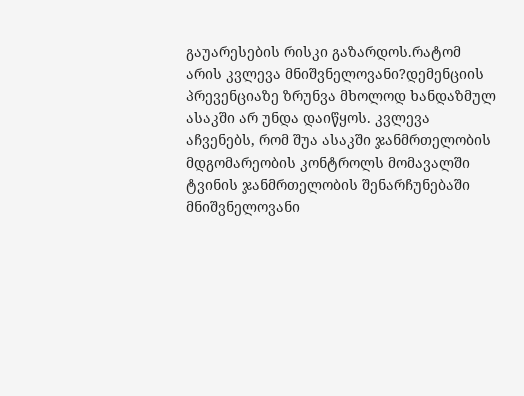გაუარესების რისკი გაზარდოს.რატომ არის კვლევა მნიშვნელოვანი?დემენციის პრევენციაზე ზრუნვა მხოლოდ ხანდაზმულ ასაკში არ უნდა დაიწყოს. კვლევა აჩვენებს, რომ შუა ასაკში ჯანმრთელობის მდგომარეობის კონტროლს მომავალში ტვინის ჯანმრთელობის შენარჩუნებაში მნიშვნელოვანი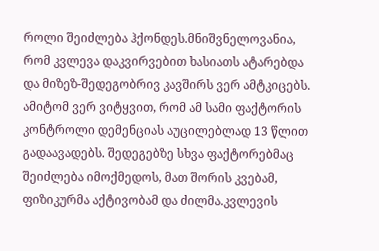როლი შეიძლება ჰქონდეს.მნიშვნელოვანია, რომ კვლევა დაკვირვებით ხასიათს ატარებდა და მიზეზ-შედეგობრივ კავშირს ვერ ამტკიცებს. ამიტომ ვერ ვიტყვით, რომ ამ სამი ფაქტორის კონტროლი დემენციას აუცილებლად 13 წლით გადაავადებს. შედეგებზე სხვა ფაქტორებმაც შეიძლება იმოქმედოს, მათ შორის კვებამ, ფიზიკურმა აქტივობამ და ძილმა.კვლევის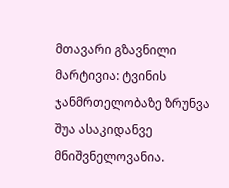მთავარი გზავნილი მარტივია: ტვინის ჯანმრთელობაზე ზრუნვა შუა ასაკიდანვე მნიშვნელოვანია.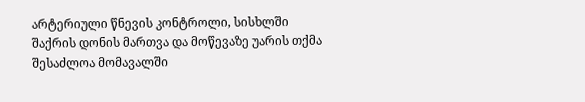არტერიული წნევის კონტროლი, სისხლში შაქრის დონის მართვა და მოწევაზე უარის თქმა შესაძლოა მომავალში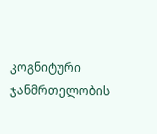კოგნიტური ჯანმრთელობის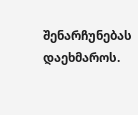შენარჩუნებას დაეხმაროს.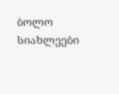ბოლო სიახლეები